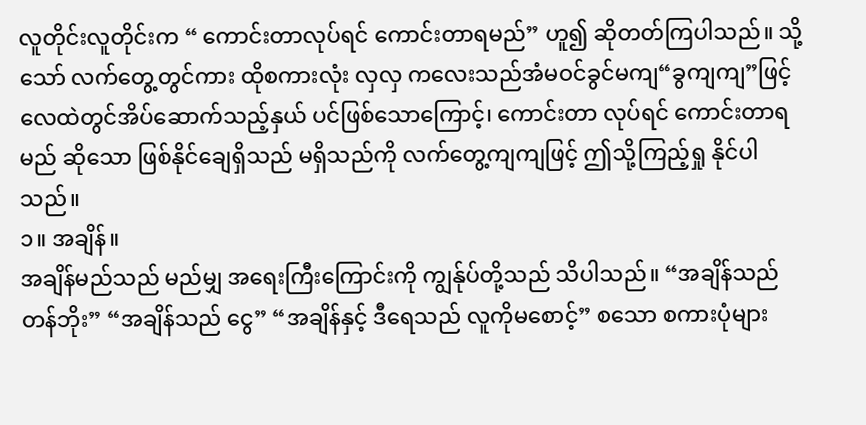လူတိုင်းလူတိုင်းက “ ကောင်းတာလုပ်ရင် ကောင်းတာရမည်” ဟူ၍ ဆိုတတ်ကြပါသည်။ သို့သော် လက်တွေ့တွင်ကား ထိုစကားလုံး လှလှ ကလေးသည်အံမဝင်ခွင်မကျ“ခွကျကျ”ဖြင့် လေထဲတွင်အိပ်ဆောက်သည့်နှယ် ပင်ဖြစ်သောကြောင့်၊ ကောင်းတာ လုပ်ရင် ကောင်းတာရမည် ဆိုသော ဖြစ်နိုင်ချေရှိသည် မရှိသည်ကို လက်တွေ့ကျကျဖြင့် ဤသို့ကြည့်ရှု နိုင်ပါသည်။
၁။ အချိန်။
အချိန်မည်သည် မည်မျှ အရေးကြီးကြောင်းကို ကျွန်ုပ်တို့သည် သိပါသည်။ “အချိန်သည် တန်ဘိုး” “အချိန်သည် ငွေ” “အချိန်နှင့် ဒီရေသည် လူကိုမစောင့်” စသော စကားပုံများ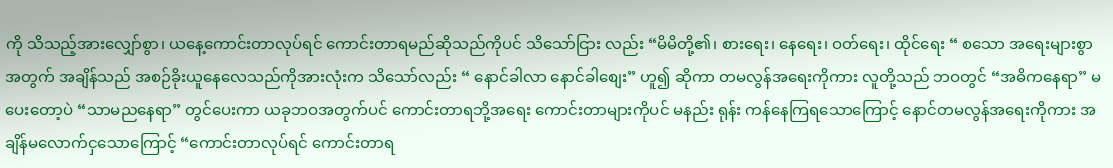ကို သိသည့်အားလျှော်စွာ၊ ယနေ့ကောင်းတာလုပ်ရင် ကောင်းတာရမည်ဆိုသည်ကိုပင် သိသော်ငြား လည်း “မိမိတို့၏၊ စားရေး၊ နေရေး၊ ဝတ်ရေး၊ ထိုင်ရေး “ စသော အရေးများစွာအတွက် အချိန်သည် အစဉ်ခိုးယူနေလေသည်ကိုအားလုံးက သိသော်လည်း “ နောင်ခါလာ နောင်ခါစျေး” ဟူ၍ ဆိုကာ တမလွန်အရေးကိုကား လူတို့သည် ဘဝတွင် “အဓိကနေရာ” မပေးတော့ပဲ “သာမညနေရာ” တွင်ပေးကာ ယခုဘဝအတွက်ပင် ကောင်းတာရဘို့အရေး ကောင်းတာများကိုပင် မနည်း ရုန်း ကန်နေကြရသောကြောင့် နောင်တမလွန်အရေးကိုကား အချိန်မလောက်ငှသောကြောင့် “ကောင်းတာလုပ်ရင် ကောင်းတာရ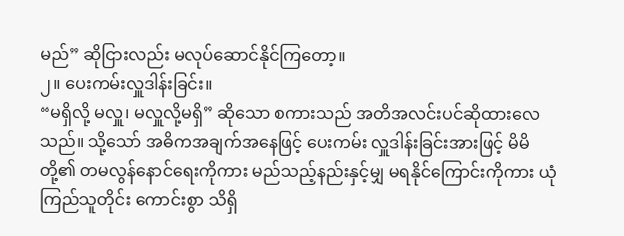မည်” ဆိုငြားလည်း မလုပ်ဆောင်နိုင်ကြတော့။
၂။ ပေးကမ်းလှူဒါန်းခြင်း။
“မရှိလို့ မလှူ၊ မလှူလို့မရှိ” ဆိုသော စကားသည် အတိအလင်းပင်ဆိုထားလေသည်။ သို့သော် အဓိကအချက်အနေဖြင့် ပေးကမ်း လှူဒါန်းခြင်းအားဖြင့် မိမိတို့၏ တမလွန်နောင်ရေးကိုကား မည်သည့်နည်းနှင့်မျှ မရနိုင်ကြောင်းကိုကား ယုံကြည်သူတိုင်း ကောင်းစွာ သိရှိ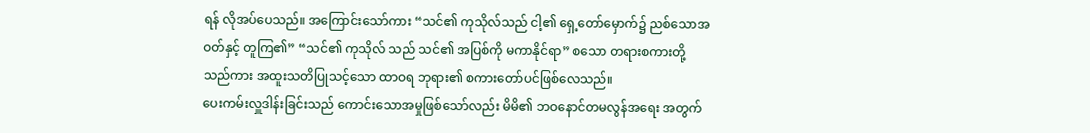ရန် လိုအပ်ပေသည်။ အကြောင်းသော်ကား “သင်၏ ကုသိုလ်သည် ငါ့၏ ရှေ့တော်မှောက်၌ ညစ်သောအဝတ်နှင့် တူကြ၏” “သင်၏ ကုသိုလ် သည် သင်၏ အပြစ်ကို မကာနိုင်ရာ” စသော တရားစကားတို့သည်ကား အထူးသတိပြုသင့်သော ထာဝရ ဘုရား၏ စကားတော်ပင်ဖြစ်လေသည်။
ပေးကမ်းလှူဒါန်းခြင်းသည် ကောင်းသောအမှုဖြစ်သော်လည်း မိမိ၏ ဘဝနောင်တမလွန်အရေး အတွက်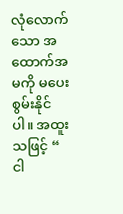လုံလောက်သော အထောက်အမကို မပေးစွမ်းနိုင်ပါ။ အထူးသဖြင့် “ ငါ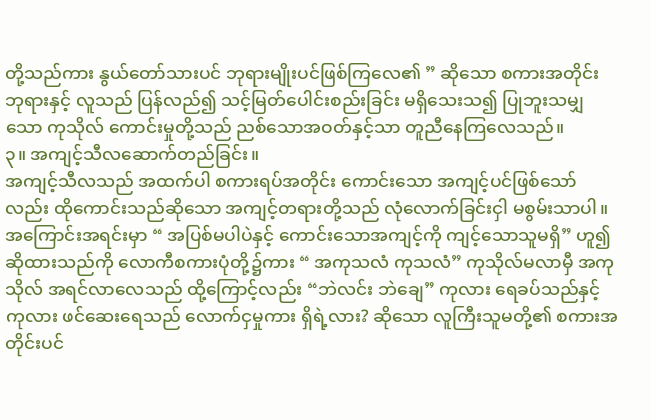တို့သည်ကား နွယ်တော်သားပင် ဘုရားမျိုးပင်ဖြစ်ကြလေ၏ ” ဆိုသော စကားအတိုင်း ဘုရားနှင့် လူသည် ပြန်လည်၍ သင့်မြတ်ပေါင်းစည်းခြင်း မရှိသေးသ၍ ပြုဘူးသမျှသော ကုသိုလ် ကောင်းမှုတို့သည် ညစ်သောအဝတ်နှင့်သာ တူညီနေကြလေသည်။
၃။ အကျင့်သီလဆောက်တည်ခြင်း။
အကျင့်သီလသည် အထက်ပါ စကားရပ်အတိုင်း ကောင်းသော အကျင့်ပင်ဖြစ်သော်လည်း ထိုကောင်းသည်ဆိုသော အကျင့်တရားတို့သည် လုံလောက်ခြင်းငှါ မစွမ်းသာပါ။ အကြောင်းအရင်းမှာ “ အပြစ်မပါပဲနှင့် ကောင်းသောအကျင့်ကို ကျင့်သောသူမရှိ” ဟူ၍ ဆိုထားသည်ကို လောကီစကားပုံတို့၌ကား “ အကုသလံ ကုသလံ” ကုသိုလ်မလာမှီ အကုသိုလ် အရင်လာလေသည် ထို့ကြောင့်လည်း “ဘဲလင်း ဘဲချေ” ကုလား ရေခပ်သည်နှင့် ကုလား ဖင်ဆေးရေသည် လောက်ငှမှုကား ရှိရဲ့လား? ဆိုသော လူကြီးသူမတို့၏ စကားအတိုင်းပင်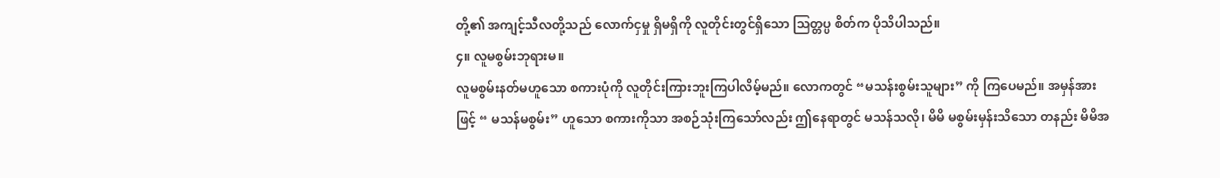တို့၏ အကျင့်သီလတို့သည် လောက်ငှမှု ရှိမရှိကို လူတိုင်းတွင်ရှိသော သြတ္တပ္ပ စိတ်က ပိုသိပါသည်။
၄။ လူမစွမ်းဘုရားမ။
လူမစွမ်းနတ်မဟူသော စကားပုံကို လူတိုင်းကြားဘူးကြပါလိမ့်မည်။ လောကတွင် “မသန်းစွမ်းသူများ” ကို ကြပေမည်။ အမှန်အားဖြင့် “ မသန်မစွမ်း” ဟူသော စကားကိုသာ အစဉ်သုံးကြသော်လည်း ဤနေရာတွင် မသန်သလို၊ မိမိ မစွမ်းမှန်းသိသော တနည်း မိမိအ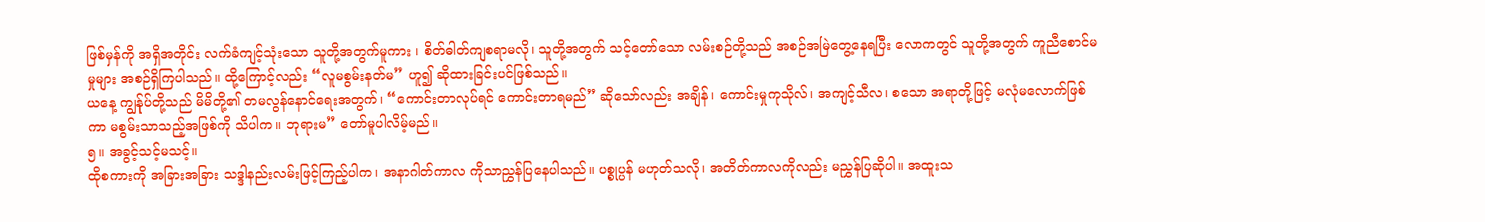ဖြစ်မှန်ကို အရှိအတိုင်း လက်ခံကျင့်သုံးသော သူတို့အတွက်မူကား ၊ စိတ်ဓါတ်ကျစရာမလို၊ သူတို့အတွက် သင့်တော်သော လမ်းစဉ်တို့သည် အစဉ်အမြဲတွေ့နေရပြီး လောကတွင် သူတို့အတွက် ကူညီစောင်မမှုများ အစဉ်ရှိကြပါသည်။ ထို့ကြောင့်လည်း “လူမစွမ်းနတ်မ” ဟူ၍ ဆိုထားခြင်းပင်ဖြစ်သည်။
ယနေ့ ကျွန်ုပ်တို့သည် မိမိတို့၏ တမလွန်နောင်ရေးအတွက်၊ “ကောင်းတာလုပ်ရင် ကောင်းတာရမည်” ဆိုသော်လည်း အချိန်၊ ကောင်းမှုကုသိုလ်၊ အကျင့်သီလ၊ စသော အရာတို့ဖြင့် မလုံမလောက်ဖြစ်ကာ မစွမ်းသာသည့်အဖြစ်ကို သိပါက။ ဘုရားမ” တော်မူပါလိမ့်မည်။
၅။ အခွင့်သင့်မသင့်။
ထိုစကားကို အခြားအခြား သဒ္ဒါနည်းလမ်းဖြင့်ကြည့်ပါက၊ အနာဂါတ်ကာလ ကိုသာညွှန်ပြနေပါသည်။ ပစ္စုပ္ပန် မဟုတ်သလို၊ အတိတ်ကာလကိုလည်း မညွှန်ပြဆိုပါ။ အထူးသ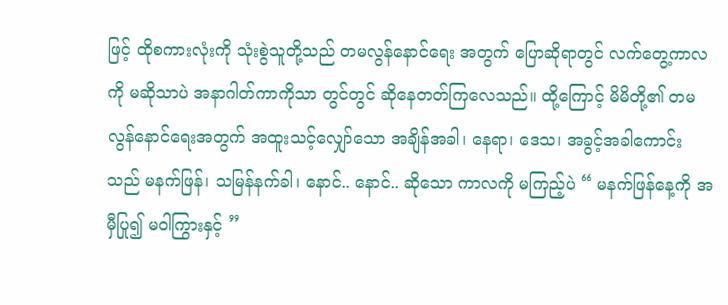ဖြင့် ထိုစကားလုံးကို သုံးစွဲသူတို့သည် တမလွန်နောင်ရေး အတွက် ပြောဆိုရာတွင် လက်တွေ့ကာလကို မဆိုသာပဲ အနာဂါတ်ကာကိုသာ တွင်တွင် ဆိုနေတတ်ကြလေသည်။ ထို့ကြောင့် မိမိတို့၏ တမလွန်နောင်ရေးအတွက် အထူးသင့်လျှော်သော အချိန်အခါ၊ နေရာ၊ ဒေသ၊ အခွင့်အခါကောင်းသည် မနက်ဖြန်၊ သမြန်နက်ခါ၊ နောင်.. နောင်.. ဆိုသော ကာလကို မကြည့်ပဲ “ မနက်ဖြန်နေ့ကို အမှီပြု၍ မဝါကြွားနှင့် ”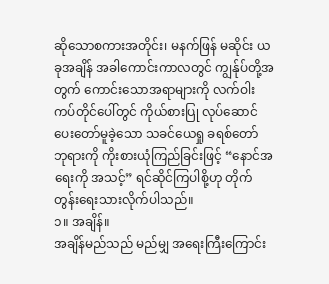ဆိုသောစကားအတိုင်း၊ မနက်ဖြန် မဆိုင်း ယခုအချိန် အခါကောင်းကာလတွင် ကျွန်ုပ်တို့အတွက် ကောင်းသောအရာများကို လက်ဝါးကပ်တိုင်ပေါ်တွင် ကိုယ်စားပြု လုပ်ဆောင်ပေးတော်မူခဲ့သော သခင်ယေရှု ခရစ်တော် ဘုရားကို ကိုးစားယုံကြည်ခြင်းဖြင့် “နောင်အရေးကို အသင့်” ရင်ဆိုင်ကြပါစို့ဟု တိုက်တွန်းရေးသားလိုက်ပါသည်။
၁။ အချိန်။
အချိန်မည်သည် မည်မျှ အရေးကြီးကြောင်း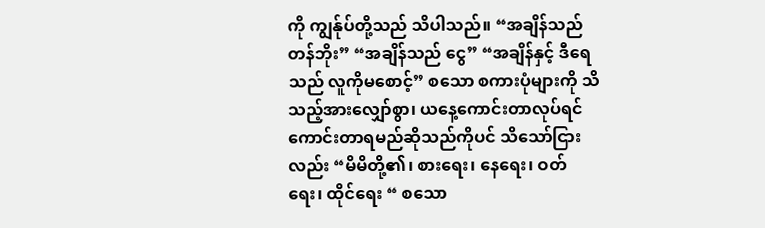ကို ကျွန်ုပ်တို့သည် သိပါသည်။ “အချိန်သည် တန်ဘိုး” “အချိန်သည် ငွေ” “အချိန်နှင့် ဒီရေသည် လူကိုမစောင့်” စသော စကားပုံများကို သိသည့်အားလျှော်စွာ၊ ယနေ့ကောင်းတာလုပ်ရင် ကောင်းတာရမည်ဆိုသည်ကိုပင် သိသော်ငြား လည်း “မိမိတို့၏၊ စားရေး၊ နေရေး၊ ဝတ်ရေး၊ ထိုင်ရေး “ စသော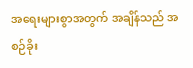အရေးများစွာအတွက် အချိန်သည် အစဉ်ခိုး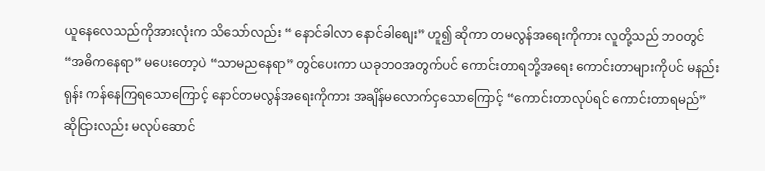ယူနေလေသည်ကိုအားလုံးက သိသော်လည်း “ နောင်ခါလာ နောင်ခါစျေး” ဟူ၍ ဆိုကာ တမလွန်အရေးကိုကား လူတို့သည် ဘဝတွင် “အဓိကနေရာ” မပေးတော့ပဲ “သာမညနေရာ” တွင်ပေးကာ ယခုဘဝအတွက်ပင် ကောင်းတာရဘို့အရေး ကောင်းတာများကိုပင် မနည်း ရုန်း ကန်နေကြရသောကြောင့် နောင်တမလွန်အရေးကိုကား အချိန်မလောက်ငှသောကြောင့် “ကောင်းတာလုပ်ရင် ကောင်းတာရမည်” ဆိုငြားလည်း မလုပ်ဆောင်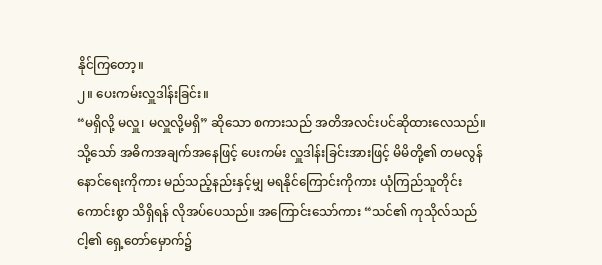နိုင်ကြတော့။
၂။ ပေးကမ်းလှူဒါန်းခြင်း။
“မရှိလို့ မလှူ၊ မလှူလို့မရှိ” ဆိုသော စကားသည် အတိအလင်းပင်ဆိုထားလေသည်။ သို့သော် အဓိကအချက်အနေဖြင့် ပေးကမ်း လှူဒါန်းခြင်းအားဖြင့် မိမိတို့၏ တမလွန်နောင်ရေးကိုကား မည်သည့်နည်းနှင့်မျှ မရနိုင်ကြောင်းကိုကား ယုံကြည်သူတိုင်း ကောင်းစွာ သိရှိရန် လိုအပ်ပေသည်။ အကြောင်းသော်ကား “သင်၏ ကုသိုလ်သည် ငါ့၏ ရှေ့တော်မှောက်၌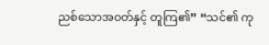ညစ်သောအဝတ်နှင့် တူကြ၏” “သင်၏ ကု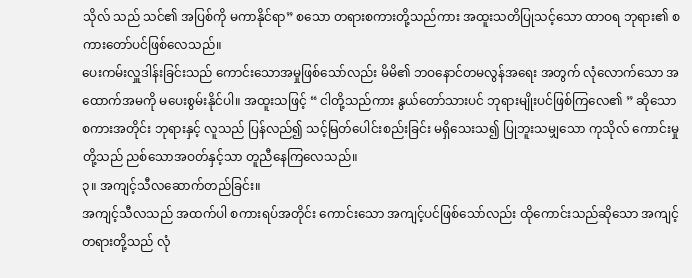သိုလ် သည် သင်၏ အပြစ်ကို မကာနိုင်ရာ” စသော တရားစကားတို့သည်ကား အထူးသတိပြုသင့်သော ထာဝရ ဘုရား၏ စကားတော်ပင်ဖြစ်လေသည်။
ပေးကမ်းလှူဒါန်းခြင်းသည် ကောင်းသောအမှုဖြစ်သော်လည်း မိမိ၏ ဘဝနောင်တမလွန်အရေး အတွက် လုံလောက်သော အထောက်အမကို မပေးစွမ်းနိုင်ပါ။ အထူးသဖြင့် “ ငါတို့သည်ကား နွယ်တော်သားပင် ဘုရားမျိုးပင်ဖြစ်ကြလေ၏ ” ဆိုသော စကားအတိုင်း ဘုရားနှင့် လူသည် ပြန်လည်၍ သင့်မြတ်ပေါင်းစည်းခြင်း မရှိသေးသ၍ ပြုဘူးသမျှသော ကုသိုလ် ကောင်းမှုတို့သည် ညစ်သောအဝတ်နှင့်သာ တူညီနေကြလေသည်။
၃။ အကျင့်သီလဆောက်တည်ခြင်း။
အကျင့်သီလသည် အထက်ပါ စကားရပ်အတိုင်း ကောင်းသော အကျင့်ပင်ဖြစ်သော်လည်း ထိုကောင်းသည်ဆိုသော အကျင့်တရားတို့သည် လုံ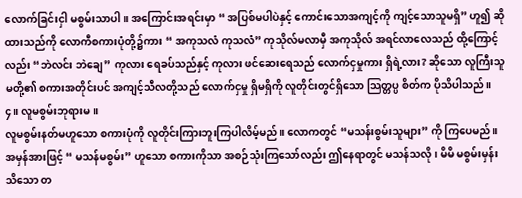လောက်ခြင်းငှါ မစွမ်းသာပါ။ အကြောင်းအရင်းမှာ “ အပြစ်မပါပဲနှင့် ကောင်းသောအကျင့်ကို ကျင့်သောသူမရှိ” ဟူ၍ ဆိုထားသည်ကို လောကီစကားပုံတို့၌ကား “ အကုသလံ ကုသလံ” ကုသိုလ်မလာမှီ အကုသိုလ် အရင်လာလေသည် ထို့ကြောင့်လည်း “ဘဲလင်း ဘဲချေ” ကုလား ရေခပ်သည်နှင့် ကုလား ဖင်ဆေးရေသည် လောက်ငှမှုကား ရှိရဲ့လား? ဆိုသော လူကြီးသူမတို့၏ စကားအတိုင်းပင် အကျင့်သီလတို့သည် လောက်ငှမှု ရှိမရှိကို လူတိုင်းတွင်ရှိသော သြတ္တပ္ပ စိတ်က ပိုသိပါသည်။
၄။ လူမစွမ်းဘုရားမ။
လူမစွမ်းနတ်မဟူသော စကားပုံကို လူတိုင်းကြားဘူးကြပါလိမ့်မည်။ လောကတွင် “မသန်းစွမ်းသူများ” ကို ကြပေမည်။ အမှန်အားဖြင့် “ မသန်မစွမ်း” ဟူသော စကားကိုသာ အစဉ်သုံးကြသော်လည်း ဤနေရာတွင် မသန်သလို၊ မိမိ မစွမ်းမှန်းသိသော တ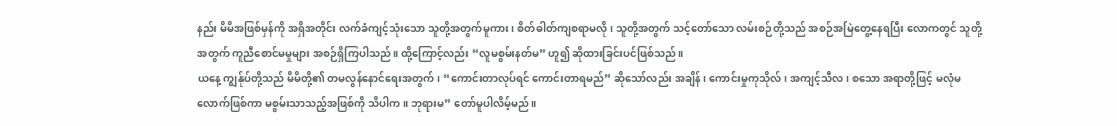နည်း မိမိအဖြစ်မှန်ကို အရှိအတိုင်း လက်ခံကျင့်သုံးသော သူတို့အတွက်မူကား ၊ စိတ်ဓါတ်ကျစရာမလို၊ သူတို့အတွက် သင့်တော်သော လမ်းစဉ်တို့သည် အစဉ်အမြဲတွေ့နေရပြီး လောကတွင် သူတို့အတွက် ကူညီစောင်မမှုများ အစဉ်ရှိကြပါသည်။ ထို့ကြောင့်လည်း “လူမစွမ်းနတ်မ” ဟူ၍ ဆိုထားခြင်းပင်ဖြစ်သည်။
ယနေ့ ကျွန်ုပ်တို့သည် မိမိတို့၏ တမလွန်နောင်ရေးအတွက်၊ “ကောင်းတာလုပ်ရင် ကောင်းတာရမည်” ဆိုသော်လည်း အချိန်၊ ကောင်းမှုကုသိုလ်၊ အကျင့်သီလ၊ စသော အရာတို့ဖြင့် မလုံမလောက်ဖြစ်ကာ မစွမ်းသာသည့်အဖြစ်ကို သိပါက။ ဘုရားမ” တော်မူပါလိမ့်မည်။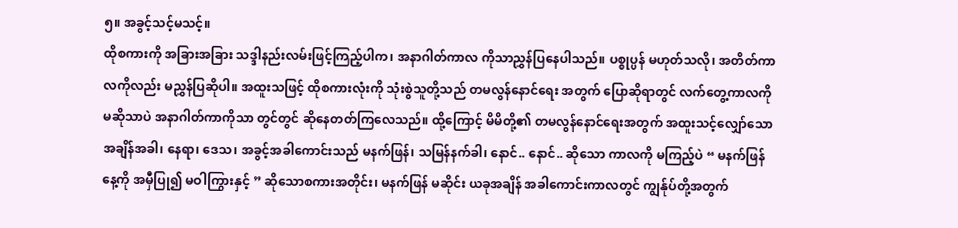၅။ အခွင့်သင့်မသင့်။
ထိုစကားကို အခြားအခြား သဒ္ဒါနည်းလမ်းဖြင့်ကြည့်ပါက၊ အနာဂါတ်ကာလ ကိုသာညွှန်ပြနေပါသည်။ ပစ္စုပ္ပန် မဟုတ်သလို၊ အတိတ်ကာလကိုလည်း မညွှန်ပြဆိုပါ။ အထူးသဖြင့် ထိုစကားလုံးကို သုံးစွဲသူတို့သည် တမလွန်နောင်ရေး အတွက် ပြောဆိုရာတွင် လက်တွေ့ကာလကို မဆိုသာပဲ အနာဂါတ်ကာကိုသာ တွင်တွင် ဆိုနေတတ်ကြလေသည်။ ထို့ကြောင့် မိမိတို့၏ တမလွန်နောင်ရေးအတွက် အထူးသင့်လျှော်သော အချိန်အခါ၊ နေရာ၊ ဒေသ၊ အခွင့်အခါကောင်းသည် မနက်ဖြန်၊ သမြန်နက်ခါ၊ နောင်.. နောင်.. ဆိုသော ကာလကို မကြည့်ပဲ “ မနက်ဖြန်နေ့ကို အမှီပြု၍ မဝါကြွားနှင့် ” ဆိုသောစကားအတိုင်း၊ မနက်ဖြန် မဆိုင်း ယခုအချိန် အခါကောင်းကာလတွင် ကျွန်ုပ်တို့အတွက်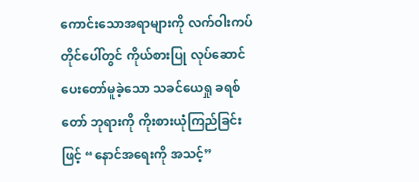ကောင်းသောအရာများကို လက်ဝါးကပ်တိုင်ပေါ်တွင် ကိုယ်စားပြု လုပ်ဆောင်ပေးတော်မူခဲ့သော သခင်ယေရှု ခရစ်တော် ဘုရားကို ကိုးစားယုံကြည်ခြင်းဖြင့် “နောင်အရေးကို အသင့်”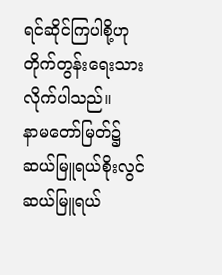ရင်ဆိုင်ကြပါစို့ဟု တိုက်တွန်းရေးသားလိုက်ပါသည်။
နာမတော်မြတ်၌
ဆယ်မြူရယ်စိုးလွင်
ဆယ်မြူရယ်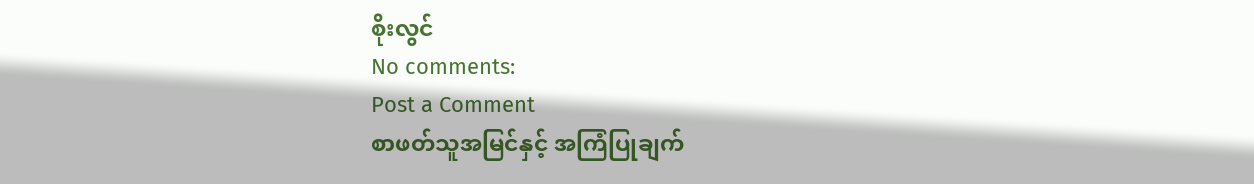စိုးလွင်
No comments:
Post a Comment
စာဖတ်သူအမြင်နှင့် အကြံပြုချက်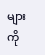များကို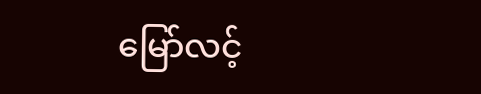မြော်လင့်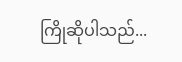ကြိုဆိုပါသည်...